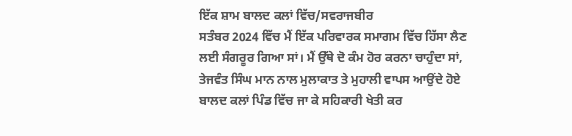ਇੱਕ ਸ਼ਾਮ ਬਾਲਦ ਕਲਾਂ ਵਿੱਚ/ਸਵਰਾਜਬੀਰ
ਸਤੰਬਰ 2024 ਵਿੱਚ ਮੈਂ ਇੱਕ ਪਰਿਵਾਰਕ ਸਮਾਗਮ ਵਿੱਚ ਹਿੱਸਾ ਲੈਣ ਲਈ ਸੰਗਰੂਰ ਗਿਆ ਸਾਂ। ਮੈਂ ਉੱਥੇ ਦੋ ਕੰਮ ਹੋਰ ਕਰਨਾ ਚਾਹੁੰਦਾ ਸਾਂ, ਤੇਜਵੰਤ ਸਿੰਘ ਮਾਨ ਨਾਲ ਮੁਲਾਕਾਤ ਤੇ ਮੁਹਾਲੀ ਵਾਪਸ ਆਉਂਦੇ ਹੋਏ ਬਾਲਦ ਕਲਾਂ ਪਿੰਡ ਵਿੱਚ ਜਾ ਕੇ ਸਹਿਕਾਰੀ ਖੇਤੀ ਕਰ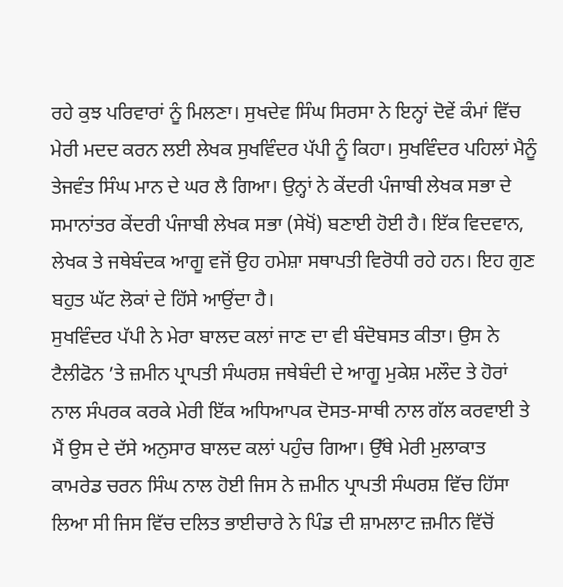ਰਹੇ ਕੁਝ ਪਰਿਵਾਰਾਂ ਨੂੰ ਮਿਲਣਾ। ਸੁਖਦੇਵ ਸਿੰਘ ਸਿਰਸਾ ਨੇ ਇਨ੍ਹਾਂ ਦੋਵੇਂ ਕੰਮਾਂ ਵਿੱਚ ਮੇਰੀ ਮਦਦ ਕਰਨ ਲਈ ਲੇਖਕ ਸੁਖਵਿੰਦਰ ਪੱਪੀ ਨੂੰ ਕਿਹਾ। ਸੁਖਵਿੰਦਰ ਪਹਿਲਾਂ ਮੈਨੂੰ ਤੇਜਵੰਤ ਸਿੰਘ ਮਾਨ ਦੇ ਘਰ ਲੈ ਗਿਆ। ਉਨ੍ਹਾਂ ਨੇ ਕੇਂਦਰੀ ਪੰਜਾਬੀ ਲੇਖਕ ਸਭਾ ਦੇ ਸਮਾਨਾਂਤਰ ਕੇਂਦਰੀ ਪੰਜਾਬੀ ਲੇਖਕ ਸਭਾ (ਸੇਖੋਂ) ਬਣਾਈ ਹੋਈ ਹੈ। ਇੱਕ ਵਿਦਵਾਨ, ਲੇਖਕ ਤੇ ਜਥੇਬੰਦਕ ਆਗੂ ਵਜੋਂ ਉਹ ਹਮੇਸ਼ਾ ਸਥਾਪਤੀ ਵਿਰੋਧੀ ਰਹੇ ਹਨ। ਇਹ ਗੁਣ ਬਹੁਤ ਘੱਟ ਲੋਕਾਂ ਦੇ ਹਿੱਸੇ ਆਉਂਦਾ ਹੈ।
ਸੁਖਵਿੰਦਰ ਪੱਪੀ ਨੇ ਮੇਰਾ ਬਾਲਦ ਕਲਾਂ ਜਾਣ ਦਾ ਵੀ ਬੰਦੋਬਸਤ ਕੀਤਾ। ਉਸ ਨੇ ਟੈਲੀਫੋਨ ’ਤੇ ਜ਼ਮੀਨ ਪ੍ਰਾਪਤੀ ਸੰਘਰਸ਼ ਜਥੇਬੰਦੀ ਦੇ ਆਗੂ ਮੁਕੇਸ਼ ਮਲੌਦ ਤੇ ਹੋਰਾਂ ਨਾਲ ਸੰਪਰਕ ਕਰਕੇ ਮੇਰੀ ਇੱਕ ਅਧਿਆਪਕ ਦੋਸਤ-ਸਾਥੀ ਨਾਲ ਗੱਲ ਕਰਵਾਈ ਤੇ ਮੈਂ ਉਸ ਦੇ ਦੱਸੇ ਅਨੁਸਾਰ ਬਾਲਦ ਕਲਾਂ ਪਹੁੰਚ ਗਿਆ। ਉੱਥੇ ਮੇਰੀ ਮੁਲਾਕਾਤ ਕਾਮਰੇਡ ਚਰਨ ਸਿੰਘ ਨਾਲ ਹੋਈ ਜਿਸ ਨੇ ਜ਼ਮੀਨ ਪ੍ਰਾਪਤੀ ਸੰਘਰਸ਼ ਵਿੱਚ ਹਿੱਸਾ ਲਿਆ ਸੀ ਜਿਸ ਵਿੱਚ ਦਲਿਤ ਭਾਈਚਾਰੇ ਨੇ ਪਿੰਡ ਦੀ ਸ਼ਾਮਲਾਟ ਜ਼ਮੀਨ ਵਿੱਚੋਂ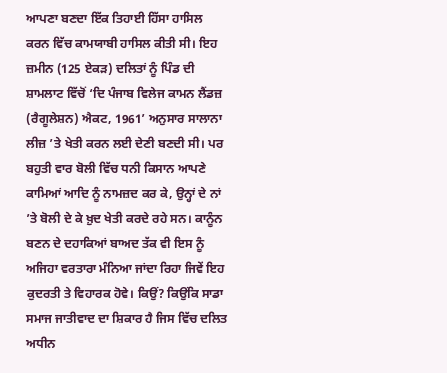ਆਪਣਾ ਬਣਦਾ ਇੱਕ ਤਿਹਾਈ ਹਿੱਸਾ ਹਾਸਿਲ ਕਰਨ ਵਿੱਚ ਕਾਮਯਾਬੀ ਹਾਸਿਲ ਕੀਤੀ ਸੀ। ਇਹ ਜ਼ਮੀਨ (125 ਏਕੜ) ਦਲਿਤਾਂ ਨੂੰ ਪਿੰਡ ਦੀ ਸ਼ਾਮਲਾਟ ਵਿੱਚੋਂ ‘ਦਿ ਪੰਜਾਬ ਵਿਲੇਜ ਕਾਮਨ ਲੈਂਡਜ਼ (ਰੈਗੂਲੇਸ਼ਨ) ਐਕਟ, 1961’ ਅਨੁਸਾਰ ਸਾਲਾਨਾ ਲੀਜ਼ ’ਤੇ ਖੇਤੀ ਕਰਨ ਲਈ ਦੇਣੀ ਬਣਦੀ ਸੀ। ਪਰ ਬਹੁਤੀ ਵਾਰ ਬੋਲੀ ਵਿੱਚ ਧਨੀ ਕਿਸਾਨ ਆਪਣੇ ਕਾਮਿਆਂ ਆਦਿ ਨੂੰ ਨਾਮਜ਼ਦ ਕਰ ਕੇ, ਉਨ੍ਹਾਂ ਦੇ ਨਾਂ ’ਤੇ ਬੋਲੀ ਦੇ ਕੇ ਖ਼ੁਦ ਖੇਤੀ ਕਰਦੇ ਰਹੇ ਸਨ। ਕਾਨੂੰਨ ਬਣਨ ਦੇ ਦਹਾਕਿਆਂ ਬਾਅਦ ਤੱਕ ਵੀ ਇਸ ਨੂੰ ਅਜਿਹਾ ਵਰਤਾਰਾ ਮੰਨਿਆ ਜਾਂਦਾ ਰਿਹਾ ਜਿਵੇਂ ਇਹ ਕੁਦਰਤੀ ਤੇ ਵਿਹਾਰਕ ਹੋਵੇ। ਕਿਉਂ? ਕਿਉਂਕਿ ਸਾਡਾ ਸਮਾਜ ਜਾਤੀਵਾਦ ਦਾ ਸ਼ਿਕਾਰ ਹੈ ਜਿਸ ਵਿੱਚ ਦਲਿਤ ਅਧੀਨ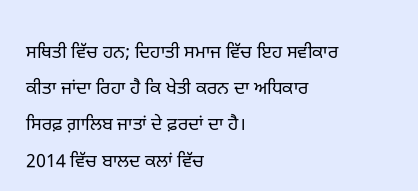ਸਥਿਤੀ ਵਿੱਚ ਹਨ; ਦਿਹਾਤੀ ਸਮਾਜ ਵਿੱਚ ਇਹ ਸਵੀਕਾਰ ਕੀਤਾ ਜਾਂਦਾ ਰਿਹਾ ਹੈ ਕਿ ਖੇਤੀ ਕਰਨ ਦਾ ਅਧਿਕਾਰ ਸਿਰਫ਼ ਗ਼ਾਲਿਬ ਜਾਤਾਂ ਦੇ ਫ਼ਰਦਾਂ ਦਾ ਹੈ।
2014 ਵਿੱਚ ਬਾਲਦ ਕਲਾਂ ਵਿੱਚ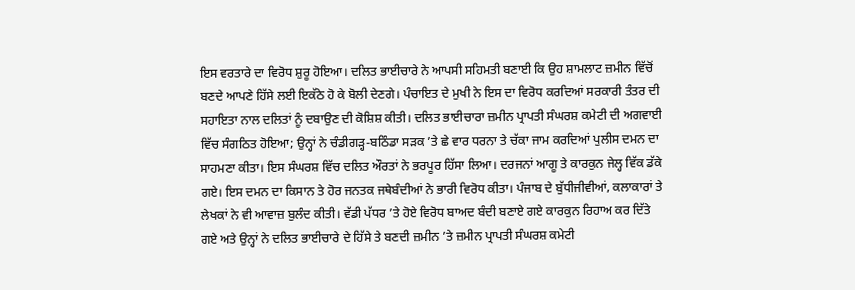ਇਸ ਵਰਤਾਰੇ ਦਾ ਵਿਰੋਧ ਸ਼ੁਰੂ ਹੋਇਆ। ਦਲਿਤ ਭਾਈਚਾਰੇ ਨੇ ਆਪਸੀ ਸਹਿਮਤੀ ਬਣਾਈ ਕਿ ਉਹ ਸ਼ਾਮਲਾਟ ਜ਼ਮੀਨ ਵਿੱਚੋਂ ਬਣਦੇ ਆਪਣੇ ਹਿੱਸੇ ਲਈ ਇਕੱਠੇ ਹੋ ਕੇ ਬੋਲੀ ਦੇਣਗੇ। ਪੰਚਾਇਤ ਦੇ ਮੁਖੀ ਨੇ ਇਸ ਦਾ ਵਿਰੋਧ ਕਰਦਿਆਂ ਸਰਕਾਰੀ ਤੰਤਰ ਦੀ ਸਹਾਇਤਾ ਨਾਲ ਦਲਿਤਾਂ ਨੂੰ ਦਬਾਉਣ ਦੀ ਕੋਸ਼ਿਸ਼ ਕੀਤੀ। ਦਲਿਤ ਭਾਈਚਾਰਾ ਜ਼ਮੀਨ ਪ੍ਰਾਪਤੀ ਸੰਘਰਸ਼ ਕਮੇਟੀ ਦੀ ਅਗਵਾਈ ਵਿੱਚ ਸੰਗਠਿਤ ਹੋਇਆ; ਉਨ੍ਹਾਂ ਨੇ ਚੰਡੀਗੜ੍ਹ-ਬਠਿੰਡਾ ਸੜਕ ’ਤੇ ਛੇ ਵਾਰ ਧਰਨਾ ਤੇ ਚੱਕਾ ਜਾਮ ਕਰਦਿਆਂ ਪੁਲੀਸ ਦਮਨ ਦਾ ਸਾਹਮਣਾ ਕੀਤਾ। ਇਸ ਸੰਘਰਸ਼ ਵਿੱਚ ਦਲਿਤ ਔਰਤਾਂ ਨੇ ਭਰਪੂਰ ਹਿੱਸਾ ਲਿਆ। ਦਰਜਨਾਂ ਆਗੂ ਤੇ ਕਾਰਕੁਨ ਜੇਲ੍ਹ ਵਿੱਕ ਡੱਕੇ ਗਏ। ਇਸ ਦਮਨ ਦਾ ਕਿਸਾਨ ਤੇ ਹੋਰ ਜਨਤਕ ਜਥੇਬੰਦੀਆਂ ਨੇ ਭਾਰੀ ਵਿਰੋਧ ਕੀਤਾ। ਪੰਜਾਬ ਦੇ ਬੁੱਧੀਜੀਵੀਆਂ, ਕਲਾਕਾਰਾਂ ਤੇ ਲੇਖਕਾਂ ਨੇ ਵੀ ਆਵਾਜ਼ ਬੁਲੰਦ ਕੀਤੀ। ਵੱਡੀ ਪੱਧਰ ’ਤੇ ਹੋਏ ਵਿਰੋਧ ਬਾਅਦ ਬੰਦੀ ਬਣਾਏ ਗਏ ਕਾਰਕੁਨ ਰਿਹਾਅ ਕਰ ਦਿੱਤੇ ਗਏ ਅਤੇ ਉਨ੍ਹਾਂ ਨੇ ਦਲਿਤ ਭਾਈਚਾਰੇ ਦੇ ਹਿੱਸੇ ਤੇ ਬਣਦੀ ਜ਼ਮੀਨ ’ਤੇ ਜ਼ਮੀਨ ਪ੍ਰਾਪਤੀ ਸੰਘਰਸ਼ ਕਮੇਟੀ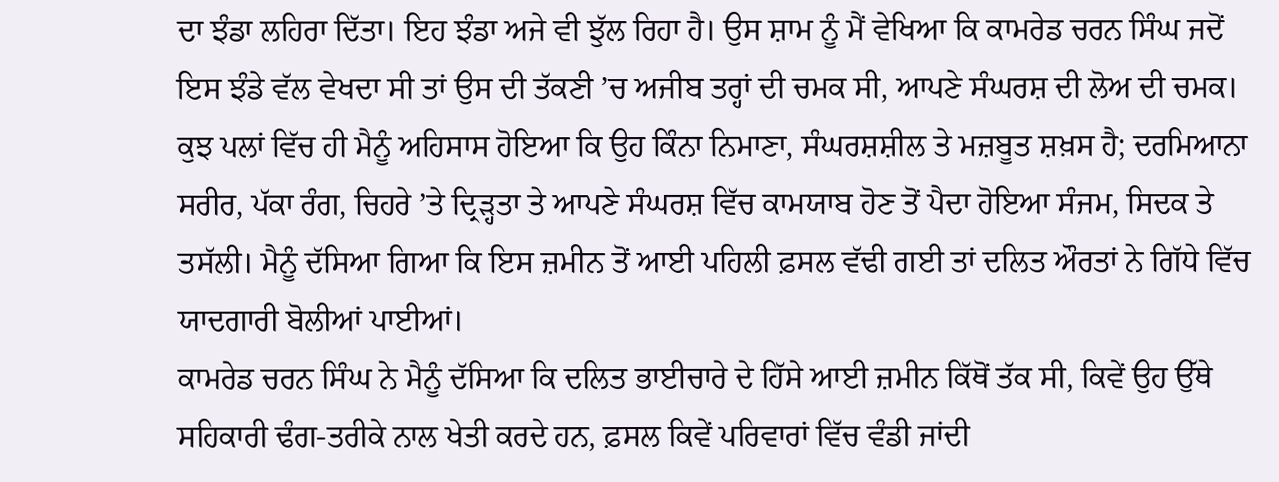ਦਾ ਝੰਡਾ ਲਹਿਰਾ ਦਿੱਤਾ। ਇਹ ਝੰਡਾ ਅਜੇ ਵੀ ਝੁੱਲ ਰਿਹਾ ਹੈ। ਉਸ ਸ਼ਾਮ ਨੂੰ ਮੈਂ ਵੇਖਿਆ ਕਿ ਕਾਮਰੇਡ ਚਰਨ ਸਿੰਘ ਜਦੋਂ ਇਸ ਝੰਡੇ ਵੱਲ ਵੇਖਦਾ ਸੀ ਤਾਂ ਉਸ ਦੀ ਤੱਕਣੀ ’ਚ ਅਜੀਬ ਤਰ੍ਹਾਂ ਦੀ ਚਮਕ ਸੀ, ਆਪਣੇ ਸੰਘਰਸ਼ ਦੀ ਲੋਅ ਦੀ ਚਮਕ। ਕੁਝ ਪਲਾਂ ਵਿੱਚ ਹੀ ਮੈਨੂੰ ਅਹਿਸਾਸ ਹੋਇਆ ਕਿ ਉਹ ਕਿੰਨਾ ਨਿਮਾਣਾ, ਸੰਘਰਸ਼ਸ਼ੀਲ ਤੇ ਮਜ਼ਬੂਤ ਸ਼ਖ਼ਸ ਹੈ; ਦਰਮਿਆਨਾ ਸਰੀਰ, ਪੱਕਾ ਰੰਗ, ਚਿਹਰੇ ’ਤੇ ਦ੍ਰਿੜ੍ਹਤਾ ਤੇ ਆਪਣੇ ਸੰਘਰਸ਼ ਵਿੱਚ ਕਾਮਯਾਬ ਹੋਣ ਤੋਂ ਪੈਦਾ ਹੋਇਆ ਸੰਜਮ, ਸਿਦਕ ਤੇ ਤਸੱਲੀ। ਮੈਨੂੰ ਦੱਸਿਆ ਗਿਆ ਕਿ ਇਸ ਜ਼ਮੀਨ ਤੋਂ ਆਈ ਪਹਿਲੀ ਫ਼ਸਲ ਵੱਢੀ ਗਈ ਤਾਂ ਦਲਿਤ ਔਰਤਾਂ ਨੇ ਗਿੱਧੇ ਵਿੱਚ ਯਾਦਗਾਰੀ ਬੋਲੀਆਂ ਪਾਈਆਂ।
ਕਾਮਰੇਡ ਚਰਨ ਸਿੰਘ ਨੇ ਮੈਨੂੰ ਦੱਸਿਆ ਕਿ ਦਲਿਤ ਭਾਈਚਾਰੇ ਦੇ ਹਿੱਸੇ ਆਈ ਜ਼ਮੀਨ ਕਿੱਥੋਂ ਤੱਕ ਸੀ, ਕਿਵੇਂ ਉਹ ਉੱਥੇ ਸਹਿਕਾਰੀ ਢੰਗ-ਤਰੀਕੇ ਨਾਲ ਖੇਤੀ ਕਰਦੇ ਹਨ, ਫ਼ਸਲ ਕਿਵੇਂ ਪਰਿਵਾਰਾਂ ਵਿੱਚ ਵੰਡੀ ਜਾਂਦੀ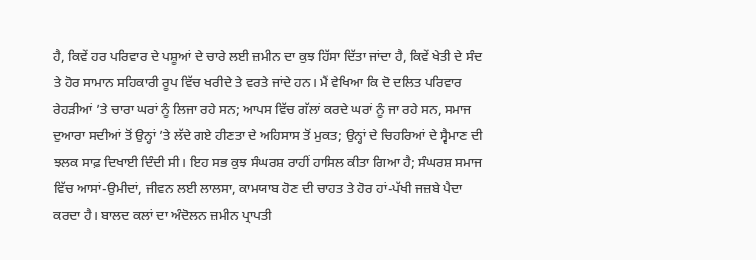ਹੈ, ਕਿਵੇਂ ਹਰ ਪਰਿਵਾਰ ਦੇ ਪਸ਼ੂਆਂ ਦੇ ਚਾਰੇ ਲਈ ਜ਼ਮੀਨ ਦਾ ਕੁਝ ਹਿੱਸਾ ਦਿੱਤਾ ਜਾਂਦਾ ਹੈ, ਕਿਵੇਂ ਖੇਤੀ ਦੇ ਸੰਦ ਤੇ ਹੋਰ ਸਾਮਾਨ ਸਹਿਕਾਰੀ ਰੂਪ ਵਿੱਚ ਖਰੀਦੇ ਤੇ ਵਰਤੇ ਜਾਂਦੇ ਹਨ। ਮੈਂ ਵੇਖਿਆ ਕਿ ਦੋ ਦਲਿਤ ਪਰਿਵਾਰ ਰੇਹੜੀਆਂ ’ਤੇ ਚਾਰਾ ਘਰਾਂ ਨੂੰ ਲਿਜਾ ਰਹੇ ਸਨ; ਆਪਸ ਵਿੱਚ ਗੱਲਾਂ ਕਰਦੇ ਘਰਾਂ ਨੂੰ ਜਾ ਰਹੇ ਸਨ, ਸਮਾਜ ਦੁਆਰਾ ਸਦੀਆਂ ਤੋਂ ਉਨ੍ਹਾਂ ’ਤੇ ਲੱਦੇ ਗਏ ਹੀਣਤਾ ਦੇ ਅਹਿਸਾਸ ਤੋਂ ਮੁਕਤ; ਉਨ੍ਹਾਂ ਦੇ ਚਿਹਰਿਆਂ ਦੇ ਸ੍ਵੈਮਾਣ ਦੀ ਝਲਕ ਸਾਫ਼ ਦਿਖਾਈ ਦਿੰਦੀ ਸੀ। ਇਹ ਸਭ ਕੁਝ ਸੰਘਰਸ਼ ਰਾਹੀਂ ਹਾਸਿਲ ਕੀਤਾ ਗਿਆ ਹੈ; ਸੰਘਰਸ਼ ਸਮਾਜ ਵਿੱਚ ਆਸਾਂ-ਉਮੀਦਾਂ, ਜੀਵਨ ਲਈ ਲਾਲਸਾ, ਕਾਮਯਾਬ ਹੋਣ ਦੀ ਚਾਹਤ ਤੇ ਹੋਰ ਹਾਂ-ਪੱਖੀ ਜਜ਼ਬੇ ਪੈਦਾ ਕਰਦਾ ਹੈ। ਬਾਲਦ ਕਲਾਂ ਦਾ ਅੰਦੋਲਨ ਜ਼ਮੀਨ ਪ੍ਰਾਪਤੀ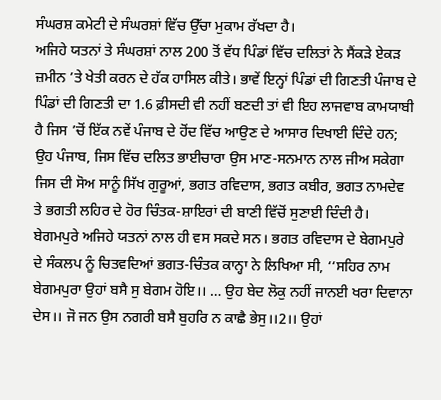ਸੰਘਰਸ਼ ਕਮੇਟੀ ਦੇ ਸੰਘਰਸ਼ਾਂ ਵਿੱਚ ਉੱਚਾ ਮੁਕਾਮ ਰੱਖਦਾ ਹੈ।
ਅਜਿਹੇ ਯਤਨਾਂ ਤੇ ਸੰਘਰਸ਼ਾਂ ਨਾਲ 200 ਤੋਂ ਵੱਧ ਪਿੰਡਾਂ ਵਿੱਚ ਦਲਿਤਾਂ ਨੇ ਸੈਂਕੜੇ ਏਕੜ ਜ਼ਮੀਨ ’ਤੇ ਖੇਤੀ ਕਰਨ ਦੇ ਹੱਕ ਹਾਸਿਲ ਕੀਤੇ। ਭਾਵੇਂ ਇਨ੍ਹਾਂ ਪਿੰਡਾਂ ਦੀ ਗਿਣਤੀ ਪੰਜਾਬ ਦੇ ਪਿੰਡਾਂ ਦੀ ਗਿਣਤੀ ਦਾ 1.6 ਫ਼ੀਸਦੀ ਵੀ ਨਹੀਂ ਬਣਦੀ ਤਾਂ ਵੀ ਇਹ ਲਾਜਵਾਬ ਕਾਮਯਾਬੀ ਹੈ ਜਿਸ ’ਚੋਂ ਇੱਕ ਨਵੇਂ ਪੰਜਾਬ ਦੇ ਹੋਂਦ ਵਿੱਚ ਆਉਣ ਦੇ ਆਸਾਰ ਦਿਖਾਈ ਦਿੰਦੇ ਹਨ; ਉਹ ਪੰਜਾਬ, ਜਿਸ ਵਿੱਚ ਦਲਿਤ ਭਾਈਚਾਰਾ ਉਸ ਮਾਣ-ਸਨਮਾਨ ਨਾਲ ਜੀਅ ਸਕੇਗਾ ਜਿਸ ਦੀ ਸੋਅ ਸਾਨੂੰ ਸਿੱਖ ਗੁਰੂਆਂ, ਭਗਤ ਰਵਿਦਾਸ, ਭਗਤ ਕਬੀਰ, ਭਗਤ ਨਾਮਦੇਵ ਤੇ ਭਗਤੀ ਲਹਿਰ ਦੇ ਹੋਰ ਚਿੰਤਕ-ਸ਼ਾਇਰਾਂ ਦੀ ਬਾਣੀ ਵਿੱਚੋਂ ਸੁਣਾਈ ਦਿੰਦੀ ਹੈ। ਬੇਗਮਪੁਰੇ ਅਜਿਹੇ ਯਤਨਾਂ ਨਾਲ ਹੀ ਵਸ ਸਕਦੇ ਸਨ। ਭਗਤ ਰਵਿਦਾਸ ਦੇ ਬੇਗਮਪੁਰੇ ਦੇ ਸੰਕਲਪ ਨੂੰ ਚਿਤਵਦਿਆਂ ਭਗਤ-ਚਿੰਤਕ ਕਾਨ੍ਹਾ ਨੇ ਲਿਖਿਆ ਸੀ, ‘‘ਸਹਿਰ ਨਾਮ ਬੇਗਮਪੁਰਾ ਉਹਾਂ ਬਸੈ ਸੁ ਬੇਗਮ ਹੋਇ।। … ਉਹ ਬੇਦ ਲੋਕੁ ਨਹੀਂ ਜਾਨਈ ਖਰਾ ਦਿਵਾਨਾ ਦੇਸ।। ਜੋ ਜਨ ਉਸ ਨਗਰੀ ਬਸੈ ਬੁਹਰਿ ਨ ਕਾਛੈ ਭੇਸੁ।।2।। ਉਹਾਂ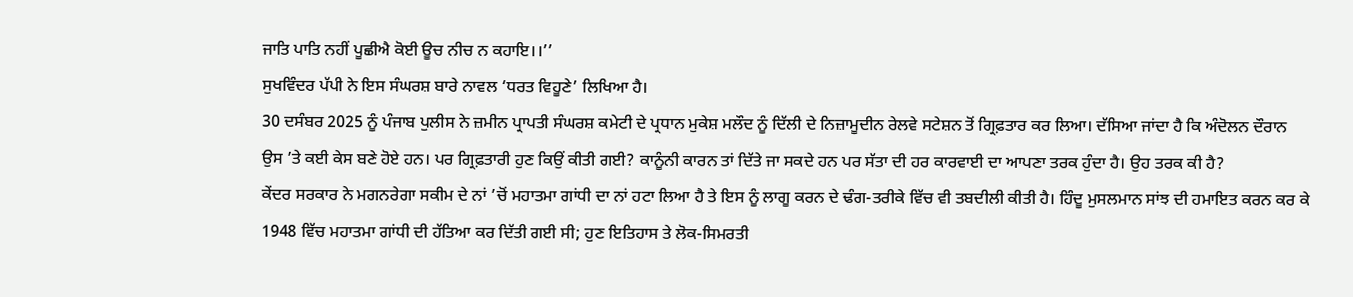ਜਾਤਿ ਪਾਤਿ ਨਹੀਂ ਪੂਛੀਐ ਕੋਈ ਊਚ ਨੀਚ ਨ ਕਹਾਇ।।’’
ਸੁਖਵਿੰਦਰ ਪੱਪੀ ਨੇ ਇਸ ਸੰਘਰਸ਼ ਬਾਰੇ ਨਾਵਲ ‘ਧਰਤ ਵਿਹੂਣੇ’ ਲਿਖਿਆ ਹੈ।
30 ਦਸੰਬਰ 2025 ਨੂੰ ਪੰਜਾਬ ਪੁਲੀਸ ਨੇ ਜ਼ਮੀਨ ਪ੍ਰਾਪਤੀ ਸੰਘਰਸ਼ ਕਮੇਟੀ ਦੇ ਪ੍ਰਧਾਨ ਮੁਕੇਸ਼ ਮਲੌਦ ਨੂੰ ਦਿੱਲੀ ਦੇ ਨਿਜ਼ਾਮੂਦੀਨ ਰੇਲਵੇ ਸਟੇਸ਼ਨ ਤੋਂ ਗ੍ਰਿਫ਼ਤਾਰ ਕਰ ਲਿਆ। ਦੱਸਿਆ ਜਾਂਦਾ ਹੈ ਕਿ ਅੰਦੋਲਨ ਦੌਰਾਨ ਉਸ ’ਤੇ ਕਈ ਕੇਸ ਬਣੇ ਹੋਏ ਹਨ। ਪਰ ਗ੍ਰਿਫ਼ਤਾਰੀ ਹੁਣ ਕਿਉਂ ਕੀਤੀ ਗਈ? ਕਾਨੂੰਨੀ ਕਾਰਨ ਤਾਂ ਦਿੱਤੇ ਜਾ ਸਕਦੇ ਹਨ ਪਰ ਸੱਤਾ ਦੀ ਹਰ ਕਾਰਵਾਈ ਦਾ ਆਪਣਾ ਤਰਕ ਹੁੰਦਾ ਹੈ। ਉਹ ਤਰਕ ਕੀ ਹੈ?
ਕੇਂਦਰ ਸਰਕਾਰ ਨੇ ਮਗਨਰੇਗਾ ਸਕੀਮ ਦੇ ਨਾਂ ’ਚੋਂ ਮਹਾਤਮਾ ਗਾਂਧੀ ਦਾ ਨਾਂ ਹਟਾ ਲਿਆ ਹੈ ਤੇ ਇਸ ਨੂੰ ਲਾਗੂ ਕਰਨ ਦੇ ਢੰਗ-ਤਰੀਕੇ ਵਿੱਚ ਵੀ ਤਬਦੀਲੀ ਕੀਤੀ ਹੈ। ਹਿੰਦੂ ਮੁਸਲਮਾਨ ਸਾਂਝ ਦੀ ਹਮਾਇਤ ਕਰਨ ਕਰ ਕੇ 1948 ਵਿੱਚ ਮਹਾਤਮਾ ਗਾਂਧੀ ਦੀ ਹੱਤਿਆ ਕਰ ਦਿੱਤੀ ਗਈ ਸੀ; ਹੁਣ ਇਤਿਹਾਸ ਤੇ ਲੋਕ-ਸਿਮਰਤੀ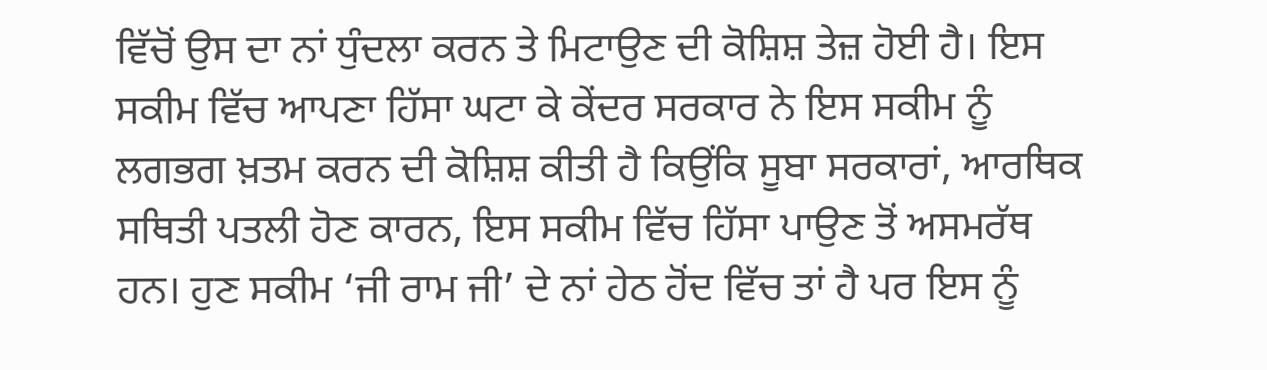ਵਿੱਚੋਂ ਉਸ ਦਾ ਨਾਂ ਧੁੰਦਲਾ ਕਰਨ ਤੇ ਮਿਟਾਉਣ ਦੀ ਕੋਸ਼ਿਸ਼ ਤੇਜ਼ ਹੋਈ ਹੈ। ਇਸ ਸਕੀਮ ਵਿੱਚ ਆਪਣਾ ਹਿੱਸਾ ਘਟਾ ਕੇ ਕੇਂਦਰ ਸਰਕਾਰ ਨੇ ਇਸ ਸਕੀਮ ਨੂੰ ਲਗਭਗ ਖ਼ਤਮ ਕਰਨ ਦੀ ਕੋਸ਼ਿਸ਼ ਕੀਤੀ ਹੈ ਕਿਉਂਕਿ ਸੂਬਾ ਸਰਕਾਰਾਂ, ਆਰਥਿਕ ਸਥਿਤੀ ਪਤਲੀ ਹੋਣ ਕਾਰਨ, ਇਸ ਸਕੀਮ ਵਿੱਚ ਹਿੱਸਾ ਪਾਉਣ ਤੋਂ ਅਸਮਰੱਥ ਹਨ। ਹੁਣ ਸਕੀਮ ‘ਜੀ ਰਾਮ ਜੀ’ ਦੇ ਨਾਂ ਹੇਠ ਹੋਂਦ ਵਿੱਚ ਤਾਂ ਹੈ ਪਰ ਇਸ ਨੂੰ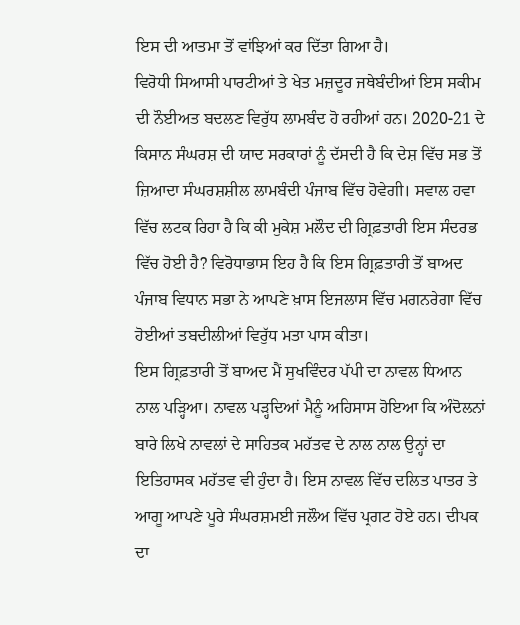ਇਸ ਦੀ ਆਤਮਾ ਤੋਂ ਵਾਂਝਿਆਂ ਕਰ ਦਿੱਤਾ ਗਿਆ ਹੈ।
ਵਿਰੋਧੀ ਸਿਆਸੀ ਪਾਰਟੀਆਂ ਤੇ ਖੇਤ ਮਜ਼ਦੂਰ ਜਥੇਬੰਦੀਆਂ ਇਸ ਸਕੀਮ ਦੀ ਨੌਈਅਤ ਬਦਲਣ ਵਿਰੁੱਧ ਲਾਮਬੰਦ ਹੋ ਰਹੀਆਂ ਹਨ। 2020-21 ਦੇ ਕਿਸਾਨ ਸੰਘਰਸ਼ ਦੀ ਯਾਦ ਸਰਕਾਰਾਂ ਨੂੰ ਦੱਸਦੀ ਹੈ ਕਿ ਦੇਸ਼ ਵਿੱਚ ਸਭ ਤੋਂ ਜ਼ਿਆਦਾ ਸੰਘਰਸ਼ਸ਼ੀਲ ਲਾਮਬੰਦੀ ਪੰਜਾਬ ਵਿੱਚ ਹੋਵੇਗੀ। ਸਵਾਲ ਹਵਾ ਵਿੱਚ ਲਟਕ ਰਿਹਾ ਹੈ ਕਿ ਕੀ ਮੁਕੇਸ਼ ਮਲੌਦ ਦੀ ਗ੍ਰਿਫ਼ਤਾਰੀ ਇਸ ਸੰਦਰਭ ਵਿੱਚ ਹੋਈ ਹੈ? ਵਿਰੋਧਾਭਾਸ ਇਹ ਹੈ ਕਿ ਇਸ ਗ੍ਰਿਫ਼ਤਾਰੀ ਤੋਂ ਬਾਅਦ ਪੰਜਾਬ ਵਿਧਾਨ ਸਭਾ ਨੇ ਆਪਣੇ ਖ਼ਾਸ ਇਜਲਾਸ ਵਿੱਚ ਮਗਨਰੇਗਾ ਵਿੱਚ ਹੋਈਆਂ ਤਬਦੀਲੀਆਂ ਵਿਰੁੱਧ ਮਤਾ ਪਾਸ ਕੀਤਾ।
ਇਸ ਗ੍ਰਿਫ਼ਤਾਰੀ ਤੋਂ ਬਾਅਦ ਮੈਂ ਸੁਖਵਿੰਦਰ ਪੱਪੀ ਦਾ ਨਾਵਲ ਧਿਆਨ ਨਾਲ ਪੜ੍ਹਿਆ। ਨਾਵਲ ਪੜ੍ਹਦਿਆਂ ਮੈਨੂੰ ਅਹਿਸਾਸ ਹੋਇਆ ਕਿ ਅੰਦੋਲਨਾਂ ਬਾਰੇ ਲਿਖੇ ਨਾਵਲਾਂ ਦੇ ਸਾਹਿਤਕ ਮਹੱਤਵ ਦੇ ਨਾਲ ਨਾਲ ਉਨ੍ਹਾਂ ਦਾ ਇਤਿਹਾਸਕ ਮਹੱਤਵ ਵੀ ਹੁੰਦਾ ਹੈ। ਇਸ ਨਾਵਲ ਵਿੱਚ ਦਲਿਤ ਪਾਤਰ ਤੇ ਆਗੂ ਆਪਣੇ ਪੂਰੇ ਸੰਘਰਸ਼ਮਈ ਜਲੌਅ ਵਿੱਚ ਪ੍ਰਗਟ ਹੋਏ ਹਨ। ਦੀਪਕ ਦਾ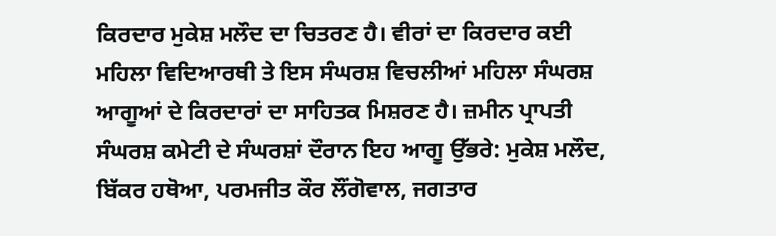ਕਿਰਦਾਰ ਮੁਕੇਸ਼ ਮਲੌਦ ਦਾ ਚਿਤਰਣ ਹੈ। ਵੀਰਾਂ ਦਾ ਕਿਰਦਾਰ ਕਈ ਮਹਿਲਾ ਵਿਦਿਆਰਥੀ ਤੇ ਇਸ ਸੰਘਰਸ਼ ਵਿਚਲੀਆਂ ਮਹਿਲਾ ਸੰਘਰਸ਼ ਆਗੂਆਂ ਦੇ ਕਿਰਦਾਰਾਂ ਦਾ ਸਾਹਿਤਕ ਮਿਸ਼ਰਣ ਹੈ। ਜ਼ਮੀਨ ਪ੍ਰਾਪਤੀ ਸੰਘਰਸ਼ ਕਮੇਟੀ ਦੇ ਸੰਘਰਸ਼ਾਂ ਦੌਰਾਨ ਇਹ ਆਗੂ ਉੱਭਰੇ: ਮੁਕੇਸ਼ ਮਲੌਦ, ਬਿੱਕਰ ਹਥੋਆ, ਪਰਮਜੀਤ ਕੌਰ ਲੌਂਗੋਵਾਲ, ਜਗਤਾਰ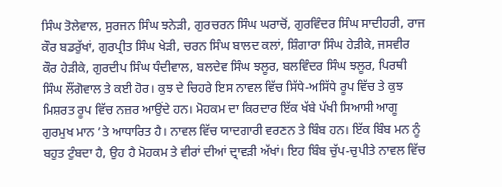ਸਿੰਘ ਤੋਲੇਵਾਲ, ਸੁਰਜਨ ਸਿੰਘ ਝਨੇੜੀ, ਗੁਰਚਰਨ ਸਿੰਘ ਘਰਾਚੋਂ, ਗੁਰਵਿੰਦਰ ਸਿੰਘ ਸਾਦੀਹਰੀ, ਰਾਜ ਕੌਰ ਬਡਰੁੱਖਾਂ, ਗੁਰਪ੍ਰੀਤ ਸਿੰਘ ਖੇੜੀ, ਚਰਨ ਸਿੰਘ ਬਾਲਦ ਕਲਾਂ, ਸ਼ਿੰਗਾਰਾ ਸਿੰਘ ਹੇੜੀਕੇ, ਜਸਵੀਰ ਕੌਰ ਹੇੜੀਕੇ, ਗੁਰਦੀਪ ਸਿੰਘ ਧੰਦੀਵਾਲ, ਬਲਦੇਵ ਸਿੰਘ ਝਲੂਰ, ਬਲਵਿੰਦਰ ਸਿੰਘ ਝਲੂਰ, ਪਿਰਥੀ ਸਿੰਘ ਲੌਂਗੋਵਾਲ ਤੇ ਕਈ ਹੋਰ। ਕੁਝ ਦੇ ਚਿਹਰੇ ਇਸ ਨਾਵਲ ਵਿੱਚ ਸਿੱਧੇ-ਅਸਿੱਧੇ ਰੂਪ ਵਿੱਚ ਤੇ ਕੁਝ ਮਿਸ਼ਰਤ ਰੂਪ ਵਿੱਚ ਨਜ਼ਰ ਆਉਂਦੇ ਹਨ। ਮੋਹਕਮ ਦਾ ਕਿਰਦਾਰ ਇੱਕ ਖੱਬੇ ਪੱਖੀ ਸਿਆਸੀ ਆਗੂ ਗੁਰਮੁਖ ਮਾਨ ’ਤੇ ਆਧਾਰਿਤ ਹੈ। ਨਾਵਲ ਵਿੱਚ ਯਾਦਗਾਰੀ ਵਰਣਨ ਤੇ ਬਿੰਬ ਹਨ। ਇੱਕ ਬਿੰਬ ਮਨ ਨੂੰ ਬਹੁਤ ਟੁੰਬਦਾ ਹੈ, ਉਹ ਹੈ ਮੋਹਕਮ ਤੇ ਵੀਰਾਂ ਦੀਆਂ ਦ੍ਰਾਵੜੀ ਅੱਖਾਂ। ਇਹ ਬਿੰਬ ਚੁੱਪ-ਚੁਪੀਤੇ ਨਾਵਲ ਵਿੱਚ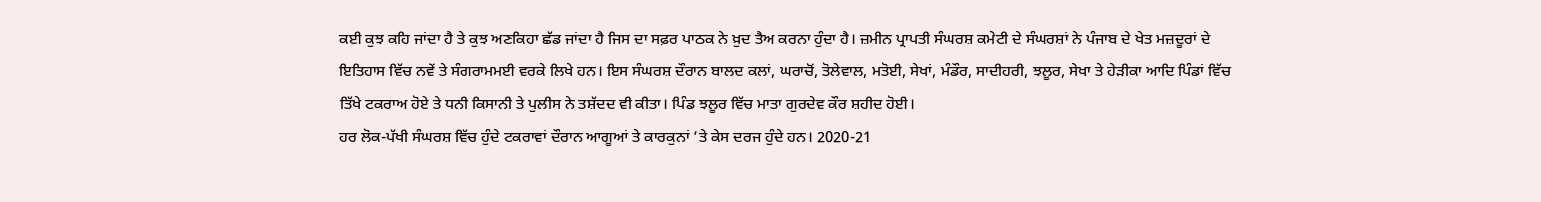ਕਈ ਕੁਝ ਕਹਿ ਜਾਂਦਾ ਹੈ ਤੇ ਕੁਝ ਅਣਕਿਹਾ ਛੱਡ ਜਾਂਦਾ ਹੈ ਜਿਸ ਦਾ ਸਫ਼ਰ ਪਾਠਕ ਨੇ ਖ਼ੁਦ ਤੈਅ ਕਰਨਾ ਹੁੰਦਾ ਹੈ। ਜ਼ਮੀਨ ਪ੍ਰਾਪਤੀ ਸੰਘਰਸ਼ ਕਮੇਟੀ ਦੇ ਸੰਘਰਸ਼ਾਂ ਨੇ ਪੰਜਾਬ ਦੇ ਖੇਤ ਮਜ਼ਦੂਰਾਂ ਦੇ ਇਤਿਹਾਸ ਵਿੱਚ ਨਵੇਂ ਤੇ ਸੰਗਰਾਮਮਈ ਵਰਕੇ ਲਿਖੇ ਹਨ। ਇਸ ਸੰਘਰਸ਼ ਦੌਰਾਨ ਬਾਲਦ ਕਲਾਂ, ਘਰਾਚੋਂ, ਤੋਲੇਵਾਲ, ਮਤੋਈ, ਸੇਖਾਂ, ਮੰਡੌਰ, ਸਾਦੀਹਰੀ, ਝਲੂਰ, ਸੇਖਾ ਤੇ ਹੇੜੀਕਾ ਆਦਿ ਪਿੰਡਾਂ ਵਿੱਚ ਤਿੱਖੇ ਟਕਰਾਅ ਹੋਏ ਤੇ ਧਨੀ ਕਿਸਾਨੀ ਤੇ ਪੁਲੀਸ ਨੇ ਤਸ਼ੱਦਦ ਵੀ ਕੀਤਾ। ਪਿੰਡ ਝਲੂਰ ਵਿੱਚ ਮਾਤਾ ਗੁਰਦੇਵ ਕੌਰ ਸ਼ਹੀਦ ਹੋਈ।
ਹਰ ਲੋਕ-ਪੱਖੀ ਸੰਘਰਸ਼ ਵਿੱਚ ਹੁੰਦੇ ਟਕਰਾਵਾਂ ਦੌਰਾਨ ਆਗੂਆਂ ਤੇ ਕਾਰਕੁਨਾਂ ’ਤੇ ਕੇਸ ਦਰਜ ਹੁੰਦੇ ਹਨ। 2020-21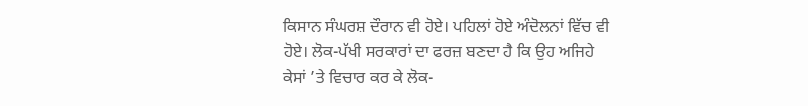ਕਿਸਾਨ ਸੰਘਰਸ਼ ਦੌਰਾਨ ਵੀ ਹੋਏ। ਪਹਿਲਾਂ ਹੋਏ ਅੰਦੋਲਨਾਂ ਵਿੱਚ ਵੀ ਹੋਏ। ਲੋਕ-ਪੱਖੀ ਸਰਕਾਰਾਂ ਦਾ ਫਰਜ਼ ਬਣਦਾ ਹੈ ਕਿ ਉਹ ਅਜਿਹੇ ਕੇਸਾਂ ’ਤੇ ਵਿਚਾਰ ਕਰ ਕੇ ਲੋਕ-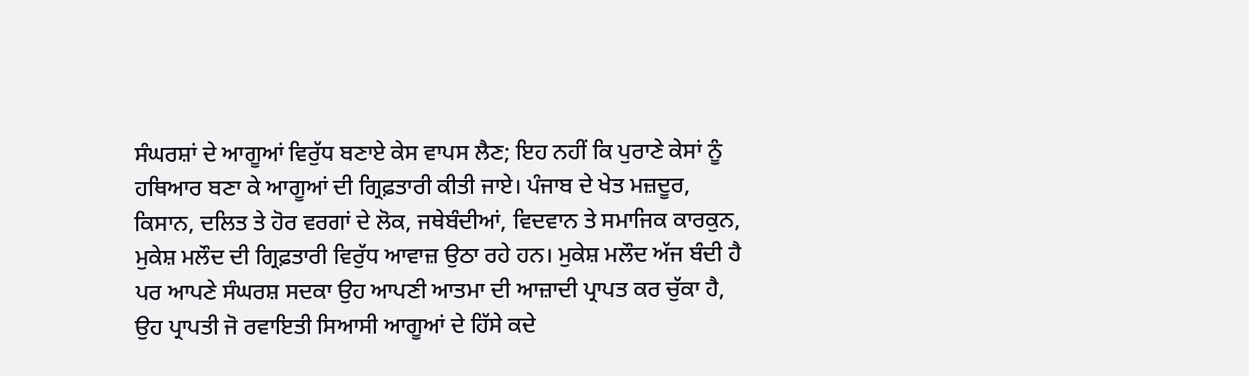ਸੰਘਰਸ਼ਾਂ ਦੇ ਆਗੂਆਂ ਵਿਰੁੱਧ ਬਣਾਏ ਕੇਸ ਵਾਪਸ ਲੈਣ; ਇਹ ਨਹੀਂ ਕਿ ਪੁਰਾਣੇ ਕੇਸਾਂ ਨੂੰ ਹਥਿਆਰ ਬਣਾ ਕੇ ਆਗੂਆਂ ਦੀ ਗ੍ਰਿਫ਼ਤਾਰੀ ਕੀਤੀ ਜਾਏ। ਪੰਜਾਬ ਦੇ ਖੇਤ ਮਜ਼ਦੂਰ, ਕਿਸਾਨ, ਦਲਿਤ ਤੇ ਹੋਰ ਵਰਗਾਂ ਦੇ ਲੋਕ, ਜਥੇਬੰਦੀਆਂ, ਵਿਦਵਾਨ ਤੇ ਸਮਾਜਿਕ ਕਾਰਕੁਨ, ਮੁਕੇਸ਼ ਮਲੌਦ ਦੀ ਗ੍ਰਿਫ਼ਤਾਰੀ ਵਿਰੁੱਧ ਆਵਾਜ਼ ਉਠਾ ਰਹੇ ਹਨ। ਮੁਕੇਸ਼ ਮਲੌਦ ਅੱਜ ਬੰਦੀ ਹੈ ਪਰ ਆਪਣੇ ਸੰਘਰਸ਼ ਸਦਕਾ ਉਹ ਆਪਣੀ ਆਤਮਾ ਦੀ ਆਜ਼ਾਦੀ ਪ੍ਰਾਪਤ ਕਰ ਚੁੱਕਾ ਹੈ, ਉਹ ਪ੍ਰਾਪਤੀ ਜੋ ਰਵਾਇਤੀ ਸਿਆਸੀ ਆਗੂਆਂ ਦੇ ਹਿੱਸੇ ਕਦੇ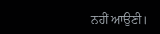ਨਹੀਂ ਆਉਣੀ।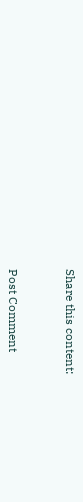Share this content:



Post Comment